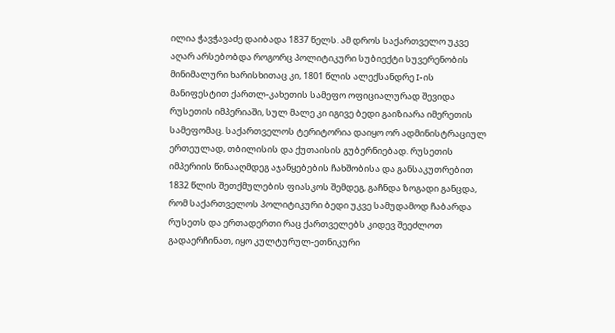ილია ჭავჭავაძე დაიბადა 1837 წელს. ამ დროს საქართველო უკვე აღარ არსებობდა როგორც პოლიტიკური სუბიექტი სუვერენობის მინიმალური ხარისხითაც კი, 1801 წლის ალექსანდრე I-ის მანიფესტით ქართლ-კახეთის სამეფო ოფიციალურად შევიდა რუსეთის იმპერიაში, სულ მალე კი იგივე ბედი გაიზიარა იმერეთის სამეფომაც. საქართველოს ტერიტორია დაიყო ორ ადმინისტრაციულ ერთეულად, თბილისის და ქუთაისის გუბერნიებად. რუსეთის იმპერიის წინააღმდეგ აჯანყებების ჩახშობისა და განსაკუთრებით 1832 წლის შეთქმულების ფიასკოს შემდეგ, გაჩნდა ზოგადი განცდა, რომ საქართველოს პოლიტიკური ბედი უკვე სამუდამოდ ჩაბარდა რუსეთს და ერთადერთი რაც ქართველებს კიდევ შეეძლოთ გადაერჩინათ, იყო კულტურულ-ეთნიკური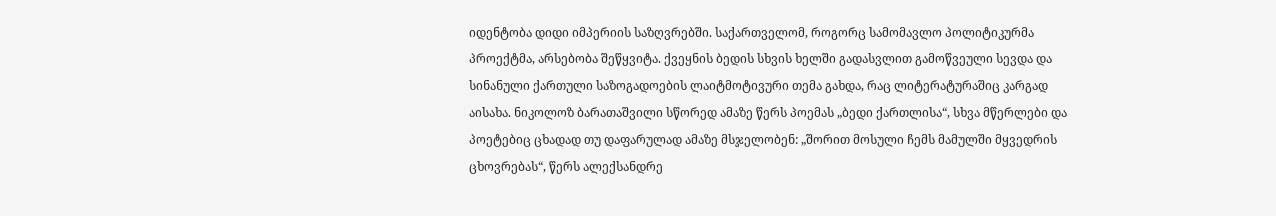იდენტობა დიდი იმპერიის საზღვრებში. საქართველომ, როგორც სამომავლო პოლიტიკურმა პროექტმა, არსებობა შეწყვიტა. ქვეყნის ბედის სხვის ხელში გადასვლით გამოწვეული სევდა და სინანული ქართული საზოგადოების ლაიტმოტივური თემა გახდა, რაც ლიტერატურაშიც კარგად აისახა. ნიკოლოზ ბარათაშვილი სწორედ ამაზე წერს პოემას „ბედი ქართლისა“, სხვა მწერლები და პოეტებიც ცხადად თუ დაფარულად ამაზე მსჯელობენ: „შორით მოსული ჩემს მამულში მყვედრის ცხოვრებას“, წერს ალექსანდრე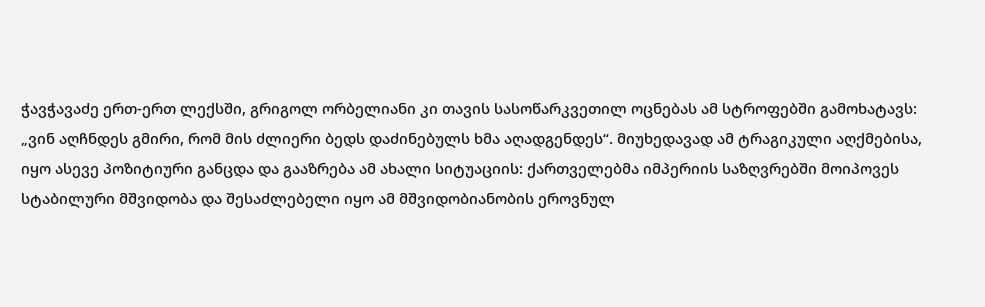ჭავჭავაძე ერთ-ერთ ლექსში, გრიგოლ ორბელიანი კი თავის სასოწარკვეთილ ოცნებას ამ სტროფებში გამოხატავს: „ვინ აღჩნდეს გმირი, რომ მის ძლიერი ბედს დაძინებულს ხმა აღადგენდეს“. მიუხედავად ამ ტრაგიკული აღქმებისა, იყო ასევე პოზიტიური განცდა და გააზრება ამ ახალი სიტუაციის: ქართველებმა იმპერიის საზღვრებში მოიპოვეს სტაბილური მშვიდობა და შესაძლებელი იყო ამ მშვიდობიანობის ეროვნულ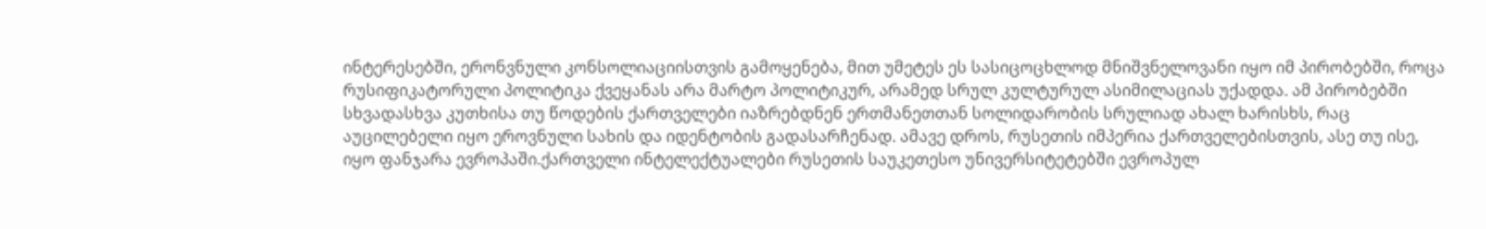ინტერესებში, ერონვნული კონსოლიაციისთვის გამოყენება, მით უმეტეს ეს სასიცოცხლოდ მნიშვნელოვანი იყო იმ პირობებში, როცა რუსიფიკატორული პოლიტიკა ქვეყანას არა მარტო პოლიტიკურ, არამედ სრულ კულტურულ ასიმილაციას უქადდა. ამ პირობებში სხვადასხვა კუთხისა თუ წოდების ქართველები იაზრებდნენ ერთმანეთთან სოლიდარობის სრულიად ახალ ხარისხს, რაც აუცილებელი იყო ეროვნული სახის და იდენტობის გადასარჩენად. ამავე დროს, რუსეთის იმპერია ქართველებისთვის, ასე თუ ისე, იყო ფანჯარა ევროპაში.ქართველი ინტელექტუალები რუსეთის საუკეთესო უნივერსიტეტებში ევროპულ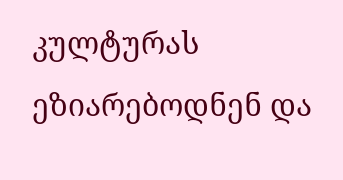კულტურას ეზიარებოდნენ და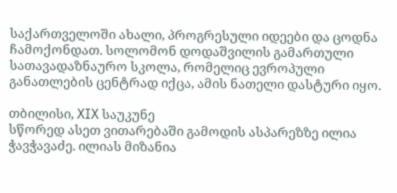საქართველოში ახალი, პროგრესული იდეები და ცოდნა ჩამოქონდათ. სოლომონ დოდაშვილის გამართული სათავადაზნაურო სკოლა, რომელიც ევროპული განათლების ცენტრად იქცა, ამის ნათელი დასტური იყო.

თბილისი, XIX საუკუნე
სწორედ ასეთ ვითარებაში გამოდის ასპარეზზე ილია ჭავჭავაძე. ილიას მიზანია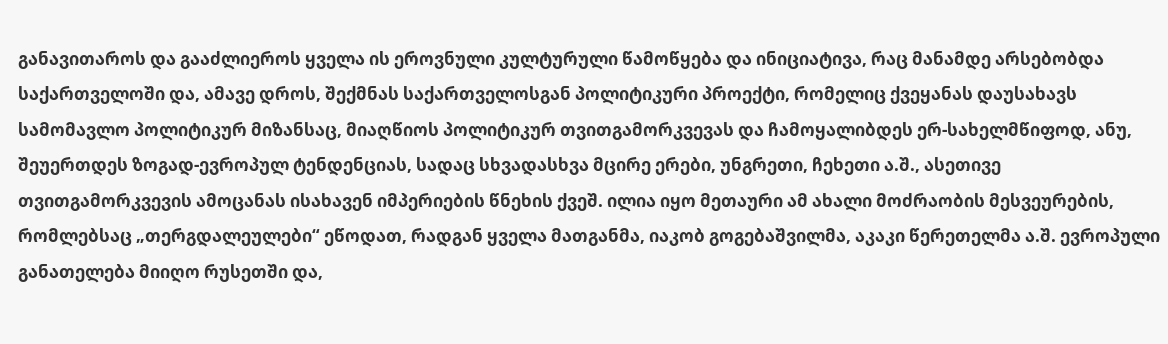განავითაროს და გააძლიეროს ყველა ის ეროვნული კულტურული წამოწყება და ინიციატივა, რაც მანამდე არსებობდა საქართველოში და, ამავე დროს, შექმნას საქართველოსგან პოლიტიკური პროექტი, რომელიც ქვეყანას დაუსახავს სამომავლო პოლიტიკურ მიზანსაც, მიაღწიოს პოლიტიკურ თვითგამორკვევას და ჩამოყალიბდეს ერ-სახელმწიფოდ, ანუ, შეუერთდეს ზოგად-ევროპულ ტენდენციას, სადაც სხვადასხვა მცირე ერები, უნგრეთი, ჩეხეთი ა.შ., ასეთივე თვითგამორკვევის ამოცანას ისახავენ იმპერიების წნეხის ქვეშ. ილია იყო მეთაური ამ ახალი მოძრაობის მესვეურების, რომლებსაც „თერგდალეულები“ ეწოდათ, რადგან ყველა მათგანმა, იაკობ გოგებაშვილმა, აკაკი წერეთელმა ა.შ. ევროპული განათელება მიიღო რუსეთში და,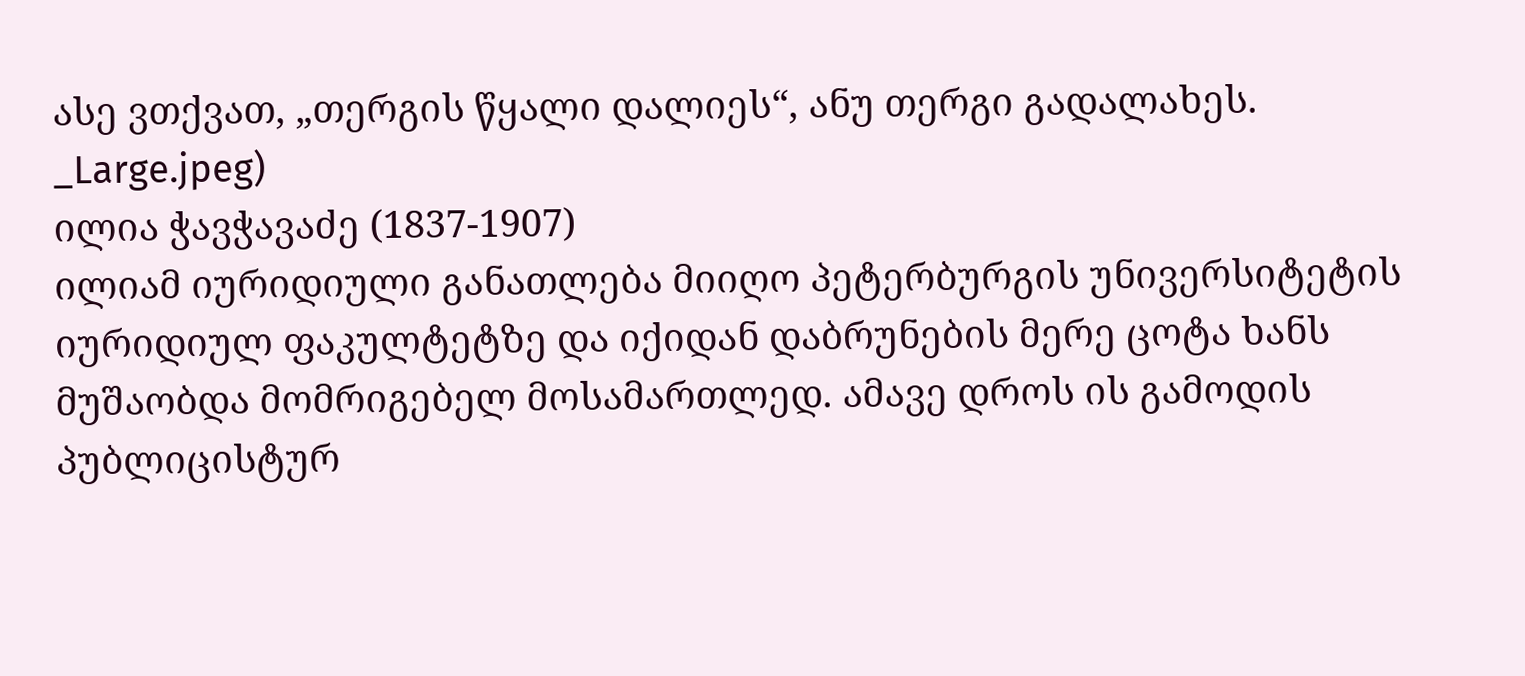ასე ვთქვათ, „თერგის წყალი დალიეს“, ანუ თერგი გადალახეს.
_Large.jpeg)
ილია ჭავჭავაძე (1837-1907)
ილიამ იურიდიული განათლება მიიღო პეტერბურგის უნივერსიტეტის იურიდიულ ფაკულტეტზე და იქიდან დაბრუნების მერე ცოტა ხანს მუშაობდა მომრიგებელ მოსამართლედ. ამავე დროს ის გამოდის პუბლიცისტურ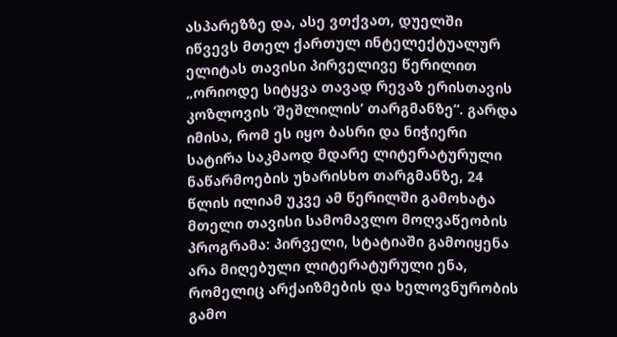ასპარეზზე და, ასე ვთქვათ, დუელში იწვევს მთელ ქართულ ინტელექტუალურ ელიტას თავისი პირველივე წერილით „ორიოდე სიტყვა თავად რევაზ ერისთავის კოზლოვის ‘შეშლილის’ თარგმანზე“. გარდა იმისა, რომ ეს იყო ბასრი და ნიჭიერი სატირა საკმაოდ მდარე ლიტერატურული ნაწარმოების უხარისხო თარგმანზე, 24 წლის ილიამ უკვე ამ წერილში გამოხატა მთელი თავისი სამომავლო მოღვაწეობის პროგრამა: პირველი, სტატიაში გამოიყენა არა მიღებული ლიტერატურული ენა, რომელიც არქაიზმების და ხელოვნურობის გამო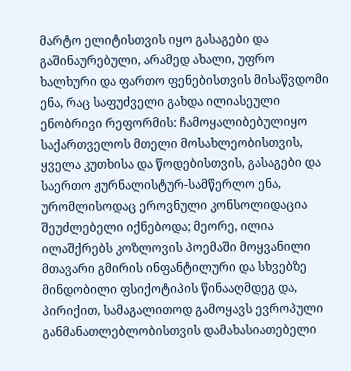მარტო ელიტისთვის იყო გასაგები და გაშინაურებული, არამედ ახალი, უფრო ხალხური და ფართო ფენებისთვის მისაწვდომი ენა, რაც საფუძველი გახდა ილიასეული ენობრივი რეფორმის: ჩამოყალიბებულიყო საქართველოს მთელი მოსახლეობისთვის, ყველა კუთხისა და წოდებისთვის, გასაგები და საერთო ჟურნალისტურ-სამწერლო ენა, ურომლისოდაც ეროვნული კონსოლიდაცია შეუძლებელი იქნებოდა; მეორე, ილია ილაშქრებს კოზლოვის პოემაში მოყვანილი მთავარი გმირის ინფანტილური და სხვებზე მინდობილი ფსიქოტიპის წინააღმდეგ და, პირიქით, სამაგალითოდ გამოყავს ევროპული განმანათლებლობისთვის დამახასიათებელი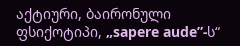აქტიური, ბაირონული ფსიქოტიპი, „sapere aude”-ს“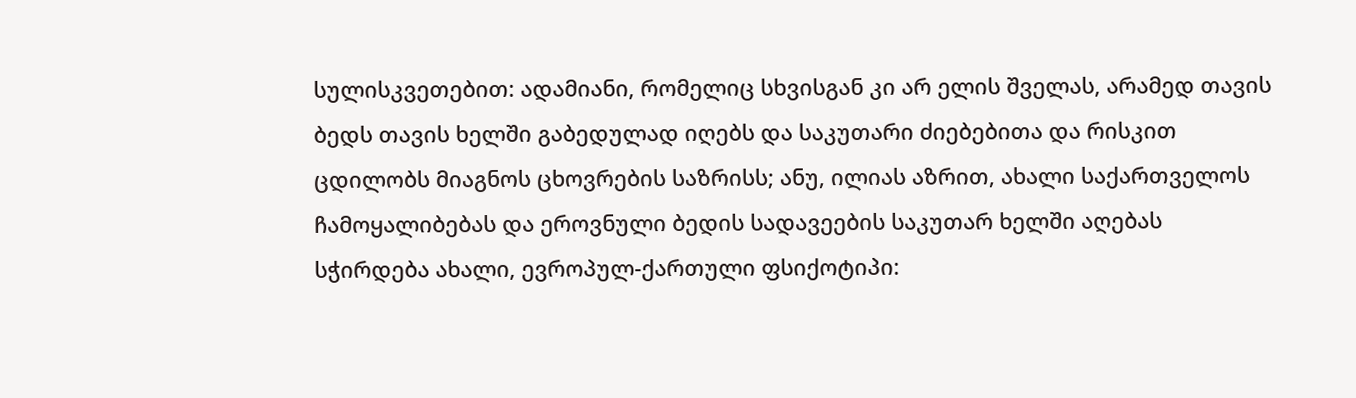სულისკვეთებით: ადამიანი, რომელიც სხვისგან კი არ ელის შველას, არამედ თავის ბედს თავის ხელში გაბედულად იღებს და საკუთარი ძიებებითა და რისკით ცდილობს მიაგნოს ცხოვრების საზრისს; ანუ, ილიას აზრით, ახალი საქართველოს ჩამოყალიბებას და ეროვნული ბედის სადავეების საკუთარ ხელში აღებას სჭირდება ახალი, ევროპულ-ქართული ფსიქოტიპი: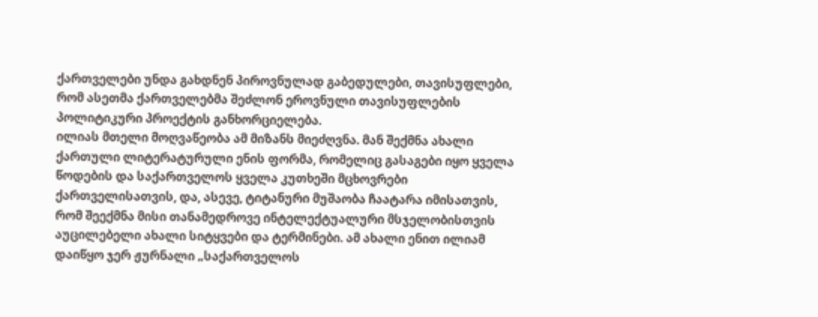ქართველები უნდა გახდნენ პიროვნულად გაბედულები, თავისუფლები, რომ ასეთმა ქართველებმა შეძლონ ეროვნული თავისუფლების პოლიტიკური პროექტის განხორციელება.
ილიას მთელი მოღვაწეობა ამ მიზანს მიეძღვნა. მან შექმნა ახალი ქართული ლიტერატურული ენის ფორმა, რომელიც გასაგები იყო ყველა წოდების და საქართველოს ყველა კუთხეში მცხოვრები ქართველისათვის, და, ასევე, ტიტანური მუშაობა ჩაატარა იმისათვის, რომ შეექმნა მისი თანამედროვე ინტელექტუალური მსჯელობისთვის აუცილებელი ახალი სიტყვები და ტერმინები. ამ ახალი ენით ილიამ დაიწყო ჯერ ჟურნალი „საქართველოს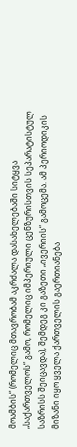მოამბის“ (რომელიც მთავრობამ აკრძალა დასახელებაში სიტყვა „საქართველოს“ გამო, რომელიც იმპერიული ცენზურისთვის სეპარატისტულ საზრისს შეიცავდა), შემდეგ კი გაზეთი „ივერიის“ გამოცემა. ამ პერიოდიკის მიზანი იყო ყველა ქართველის გაერთიანება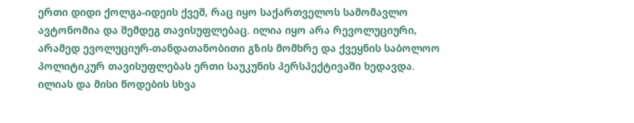ერთი დიდი ქოლგა-იდეის ქვეშ, რაც იყო საქართველოს სამომავლო ავტონომია და შემდეგ თავისუფლებაც. ილია იყო არა რევოლუციური, არამედ ევოლუციურ-თანდათანობითი გზის მომხრე და ქვეყნის საბოლოო პოლიტიკურ თავისუფლებას ერთი საუკუნის პერსპექტივაში ხედავდა.
ილიას და მისი წოდების სხვა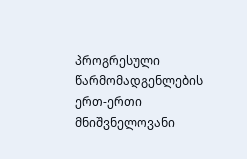პროგრესული წარმომადგენლების ერთ-ერთი მნიშვნელოვანი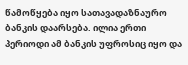წამოწყება იყო სათავადაზნაურო ბანკის დაარსება. ილია ერთი პერიოდი ამ ბანკის უფროსიც იყო და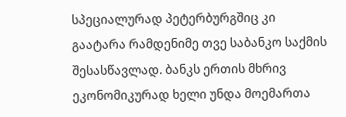სპეციალურად პეტერბურგშიც კი გაატარა რამდენიმე თვე საბანკო საქმის შესასწავლად. ბანკს ერთის მხრივ ეკონომიკურად ხელი უნდა მოემართა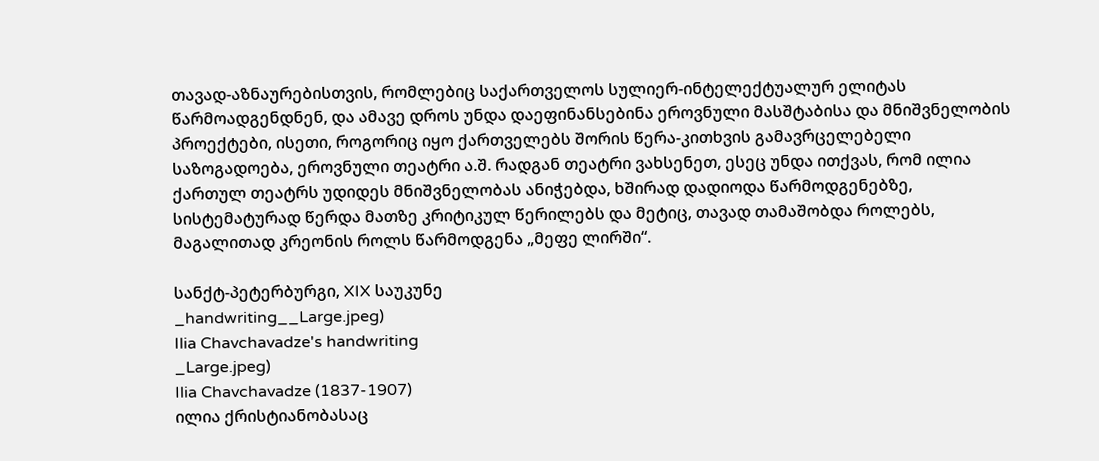თავად-აზნაურებისთვის, რომლებიც საქართველოს სულიერ-ინტელექტუალურ ელიტას წარმოადგენდნენ, და ამავე დროს უნდა დაეფინანსებინა ეროვნული მასშტაბისა და მნიშვნელობის პროექტები, ისეთი, როგორიც იყო ქართველებს შორის წერა-კითხვის გამავრცელებელი საზოგადოება, ეროვნული თეატრი ა.შ. რადგან თეატრი ვახსენეთ, ესეც უნდა ითქვას, რომ ილია ქართულ თეატრს უდიდეს მნიშვნელობას ანიჭებდა, ხშირად დადიოდა წარმოდგენებზე, სისტემატურად წერდა მათზე კრიტიკულ წერილებს და მეტიც, თავად თამაშობდა როლებს, მაგალითად კრეონის როლს წარმოდგენა „მეფე ლირში“.

სანქტ-პეტერბურგი, XIX საუკუნე
_handwriting__Large.jpeg)
Ilia Chavchavadze's handwriting
_Large.jpeg)
Ilia Chavchavadze (1837-1907)
ილია ქრისტიანობასაც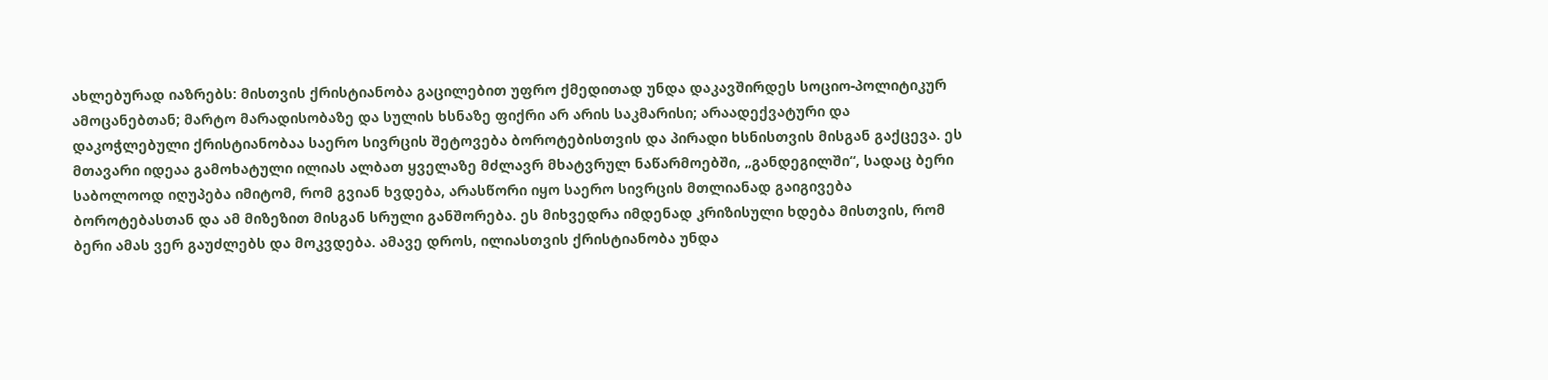ახლებურად იაზრებს: მისთვის ქრისტიანობა გაცილებით უფრო ქმედითად უნდა დაკავშირდეს სოციო-პოლიტიკურ ამოცანებთან; მარტო მარადისობაზე და სულის ხსნაზე ფიქრი არ არის საკმარისი; არაადექვატური და დაკოჭლებული ქრისტიანობაა საერო სივრცის შეტოვება ბოროტებისთვის და პირადი ხსნისთვის მისგან გაქცევა. ეს მთავარი იდეაა გამოხატული ილიას ალბათ ყველაზე მძლავრ მხატვრულ ნაწარმოებში, „განდეგილში“, სადაც ბერი საბოლოოდ იღუპება იმიტომ, რომ გვიან ხვდება, არასწორი იყო საერო სივრცის მთლიანად გაიგივება ბოროტებასთან და ამ მიზეზით მისგან სრული განშორება. ეს მიხვედრა იმდენად კრიზისული ხდება მისთვის, რომ ბერი ამას ვერ გაუძლებს და მოკვდება. ამავე დროს, ილიასთვის ქრისტიანობა უნდა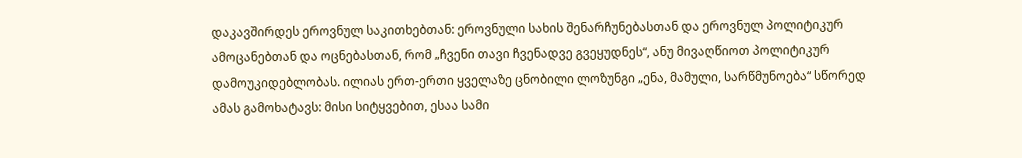დაკავშირდეს ეროვნულ საკითხებთან: ეროვნული სახის შენარჩუნებასთან და ეროვნულ პოლიტიკურ ამოცანებთან და ოცნებასთან, რომ „ჩვენი თავი ჩვენადვე გვეყუდნეს“, ანუ მივაღწიოთ პოლიტიკურ დამოუკიდებლობას. ილიას ერთ-ერთი ყველაზე ცნობილი ლოზუნგი „ენა, მამული, სარწმუნოება“ სწორედ ამას გამოხატავს: მისი სიტყვებით, ესაა სამი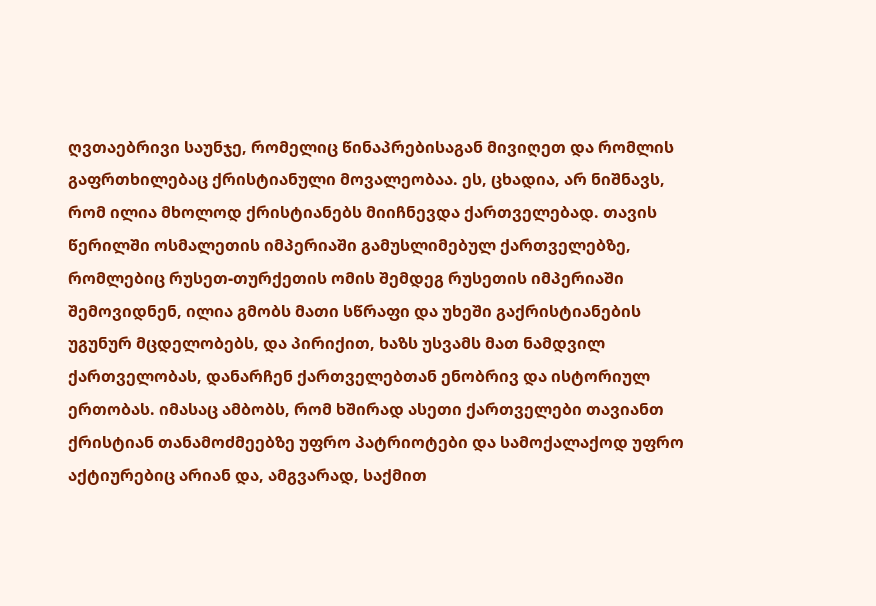ღვთაებრივი საუნჯე, რომელიც წინაპრებისაგან მივიღეთ და რომლის გაფრთხილებაც ქრისტიანული მოვალეობაა. ეს, ცხადია, არ ნიშნავს, რომ ილია მხოლოდ ქრისტიანებს მიიჩნევდა ქართველებად. თავის წერილში ოსმალეთის იმპერიაში გამუსლიმებულ ქართველებზე, რომლებიც რუსეთ-თურქეთის ომის შემდეგ რუსეთის იმპერიაში შემოვიდნენ, ილია გმობს მათი სწრაფი და უხეში გაქრისტიანების უგუნურ მცდელობებს, და პირიქით, ხაზს უსვამს მათ ნამდვილ ქართველობას, დანარჩენ ქართველებთან ენობრივ და ისტორიულ ერთობას. იმასაც ამბობს, რომ ხშირად ასეთი ქართველები თავიანთ ქრისტიან თანამოძმეებზე უფრო პატრიოტები და სამოქალაქოდ უფრო აქტიურებიც არიან და, ამგვარად, საქმით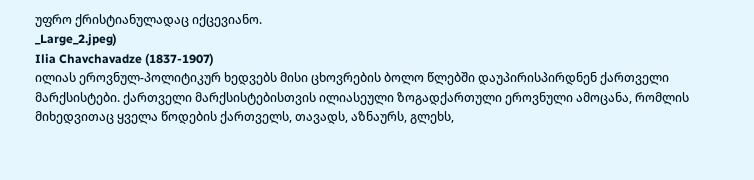უფრო ქრისტიანულადაც იქცევიანო.
_Large_2.jpeg)
Ilia Chavchavadze (1837-1907)
ილიას ეროვნულ-პოლიტიკურ ხედვებს მისი ცხოვრების ბოლო წლებში დაუპირისპირდნენ ქართველი მარქსისტები. ქართველი მარქსისტებისთვის ილიასეული ზოგადქართული ეროვნული ამოცანა, რომლის მიხედვითაც ყველა წოდების ქართველს, თავადს, აზნაურს, გლეხს,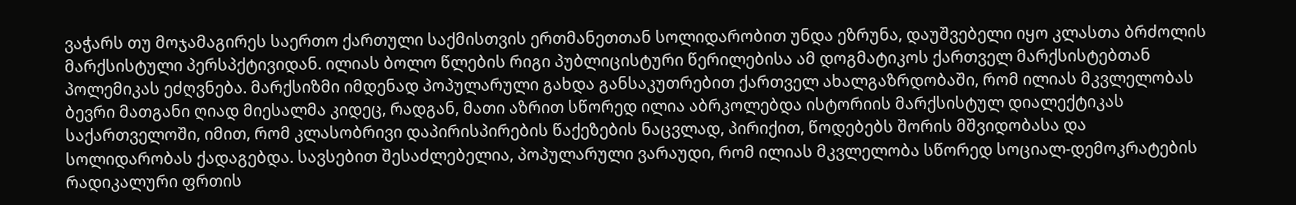ვაჭარს თუ მოჯამაგირეს საერთო ქართული საქმისთვის ერთმანეთთან სოლიდარობით უნდა ეზრუნა, დაუშვებელი იყო კლასთა ბრძოლის მარქსისტული პერსპქტივიდან. ილიას ბოლო წლების რიგი პუბლიცისტური წერილებისა ამ დოგმატიკოს ქართველ მარქსისტებთან პოლემიკას ეძღვნება. მარქსიზმი იმდენად პოპულარული გახდა განსაკუთრებით ქართველ ახალგაზრდობაში, რომ ილიას მკვლელობას ბევრი მათგანი ღიად მიესალმა კიდეც, რადგან, მათი აზრით სწორედ ილია აბრკოლებდა ისტორიის მარქსისტულ დიალექტიკას საქართველოში, იმით, რომ კლასობრივი დაპირისპირების წაქეზების ნაცვლად, პირიქით, წოდებებს შორის მშვიდობასა და სოლიდარობას ქადაგებდა. სავსებით შესაძლებელია, პოპულარული ვარაუდი, რომ ილიას მკვლელობა სწორედ სოციალ-დემოკრატების რადიკალური ფრთის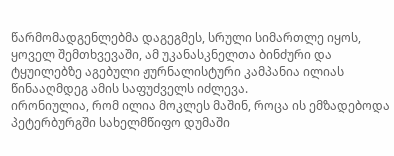წარმომადგენლებმა დაგეგმეს, სრული სიმართლე იყოს, ყოველ შემთხვევაში, ამ უკანასკნელთა ბინძური და ტყუილებზე აგებული ჟურნალისტური კამპანია ილიას წინააღმდეგ ამის საფუძველს იძლევა.
ირონიულია, რომ ილია მოკლეს მაშინ, როცა ის ემზადებოდა პეტერბურგში სახელმწიფო დუმაში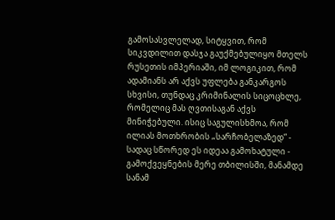გამოსასვლელად, სიტყვით, რომ სიკვდილით დასჯა გაუქმებულიყო მთელს რუსეთის იმპერიაში, იმ ლოგიკით, რომ ადამიანს არ აქვს უფლება განკარგოს სხვისი, თუნდაც კრიმინალის სიცოცხლე, რომელიც მას ღვთისაგან აქვს მინიჭებული. ისიც საგულისხმოა, რომ ილიას მოთხრობის „სარჩობელაზედ“ - სადაც სწორედ ეს იდეაა გამოხატული - გამოქვეყნების მერე თბილისში, მანამდე სანამ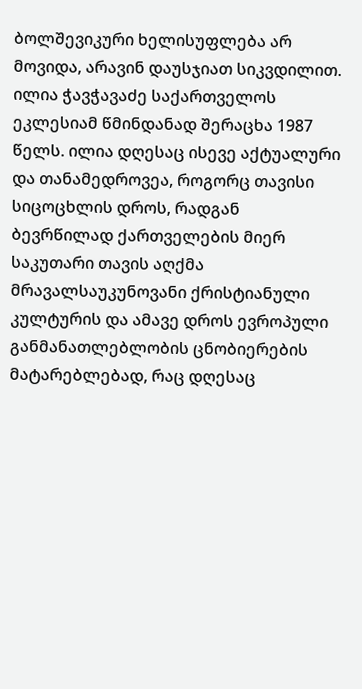ბოლშევიკური ხელისუფლება არ მოვიდა, არავინ დაუსჯიათ სიკვდილით.
ილია ჭავჭავაძე საქართველოს ეკლესიამ წმინდანად შერაცხა 1987 წელს. ილია დღესაც ისევე აქტუალური და თანამედროვეა, როგორც თავისი სიცოცხლის დროს, რადგან ბევრწილად ქართველების მიერ საკუთარი თავის აღქმა მრავალსაუკუნოვანი ქრისტიანული კულტურის და ამავე დროს ევროპული განმანათლებლობის ცნობიერების მატარებლებად, რაც დღესაც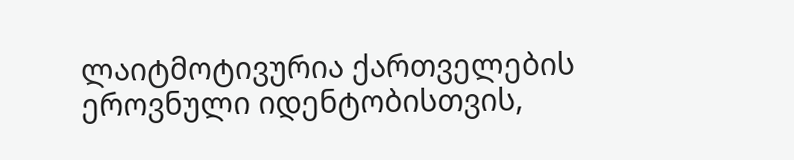ლაიტმოტივურია ქართველების ეროვნული იდენტობისთვის,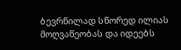ბევრწილად სწორედ ილიას მოღვაწეობას და იდეებს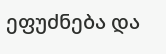ეფუძნება და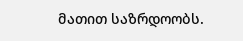მათით საზრდოობს.